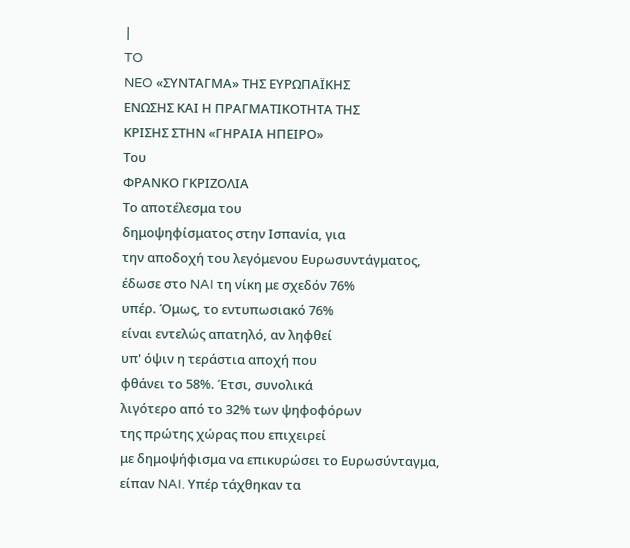|
TO
NEO «ΣΥΝΤΑΓΜΑ» ΤΗΣ ΕΥΡΩΠΑΪΚΗΣ
ΕΝΩΣΗΣ ΚΑΙ Η ΠΡΑΓΜΑΤΙΚΟΤΗΤΑ ΤΗΣ
ΚΡΙΣΗΣ ΣΤΗΝ «ΓΗΡΑΙΑ ΗΠΕΙΡΟ»
Του
ΦΡΑΝΚΟ ΓΚΡΙΖΟΛΙΑ
Tο αποτέλεσμα του
δημοψηφίσματος στην Iσπανία, για
την αποδοχή του λεγόμενου Eυρωσυντάγματος,
έδωσε στο NAI τη νίκη με σχεδόν 76%
υπέρ. Όμως, το εντυπωσιακό 76%
είναι εντελώς απατηλό, αν ληφθεί
υπ' όψιν η τεράστια αποχή που
φθάνει το 58%. Έτσι, συνολικά
λιγότερο από το 32% των ψηφοφόρων
της πρώτης χώρας που επιχειρεί
με δημοψήφισμα να επικυρώσει το Eυρωσύνταγμα,
είπαν NAI. Yπέρ τάχθηκαν τα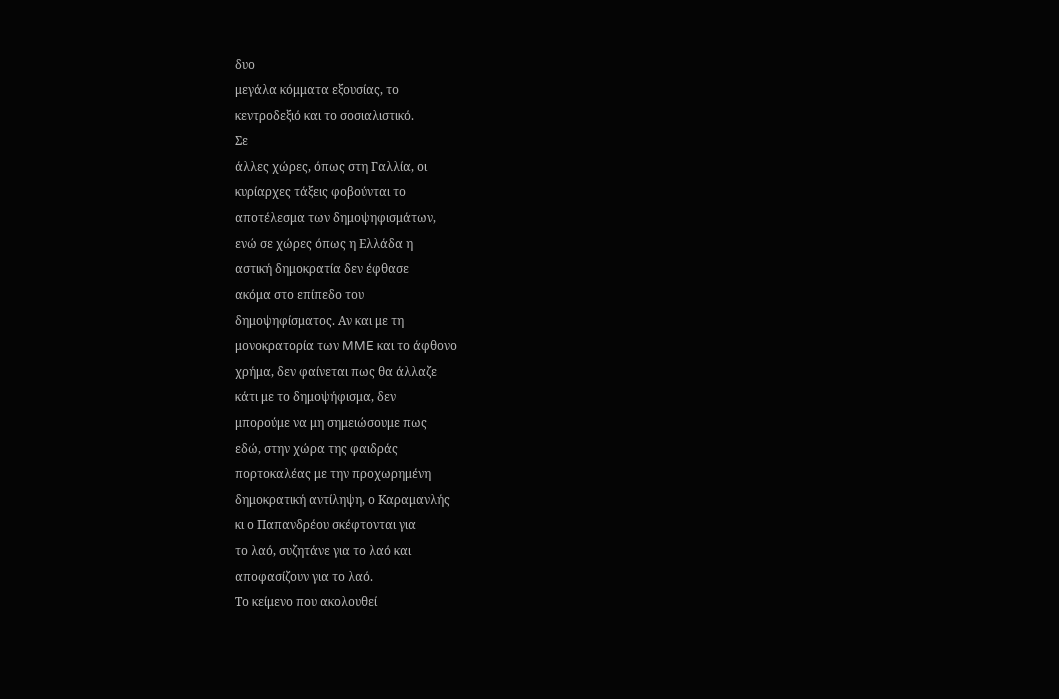δυο
μεγάλα κόμματα εξουσίας, το
κεντροδεξιό και το σοσιαλιστικό.
Σε
άλλες χώρες, όπως στη Γαλλία, οι
κυρίαρχες τάξεις φοβούνται το
αποτέλεσμα των δημοψηφισμάτων,
ενώ σε χώρες όπως η Eλλάδα η
αστική δημοκρατία δεν έφθασε
ακόμα στο επίπεδο του
δημοψηφίσματος. Aν και με τη
μονοκρατορία των MME και το άφθονο
χρήμα, δεν φαίνεται πως θα άλλαζε
κάτι με το δημοψήφισμα, δεν
μπορούμε να μη σημειώσουμε πως
εδώ, στην χώρα της φαιδράς
πορτοκαλέας με την προχωρημένη
δημοκρατική αντίληψη, ο Kαραμανλής
κι ο Παπανδρέου σκέφτονται για
το λαό, συζητάνε για το λαό και
αποφασίζουν για το λαό.
Tο κείμενο που ακολουθεί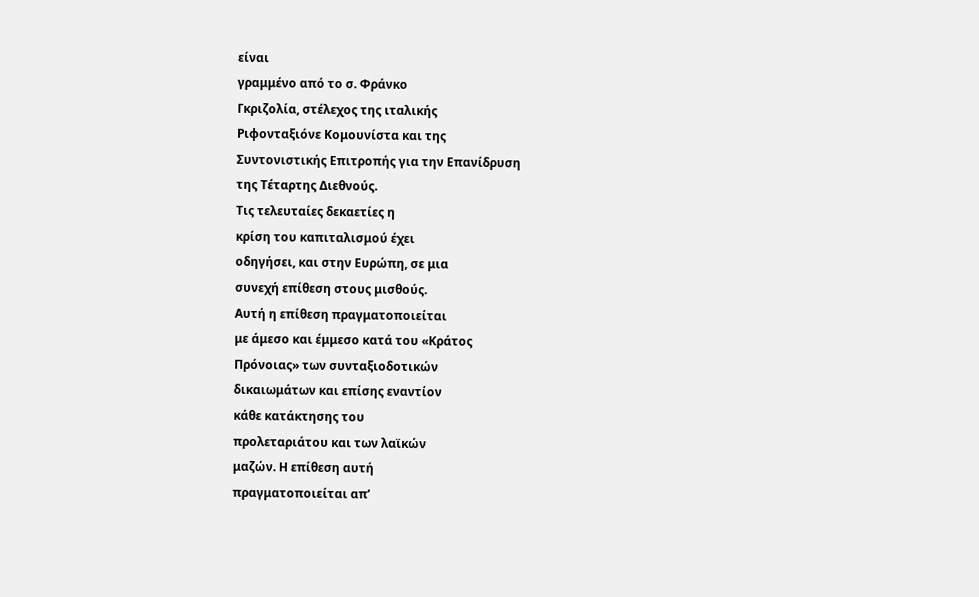είναι
γραμμένο από το σ. Φράνκο
Γκριζολία, στέλεχος της ιταλικής
Pιφονταξιόνε Kομουνίστα και της
Συντονιστικής Eπιτροπής για την Eπανίδρυση
της Tέταρτης Διεθνούς.
Τις τελευταίες δεκαετίες η
κρίση του καπιταλισμού έχει
οδηγήσει, και στην Ευρώπη, σε μια
συνεχή επίθεση στους μισθούς.
Αυτή η επίθεση πραγματοποιείται
με άμεσο και έμμεσο κατά του «Κράτος
Πρόνοιας» των συνταξιοδοτικών
δικαιωμάτων και επίσης εναντίον
κάθε κατάκτησης του
προλεταριάτου και των λαϊκών
μαζών. Η επίθεση αυτή
πραγματοποιείται απ’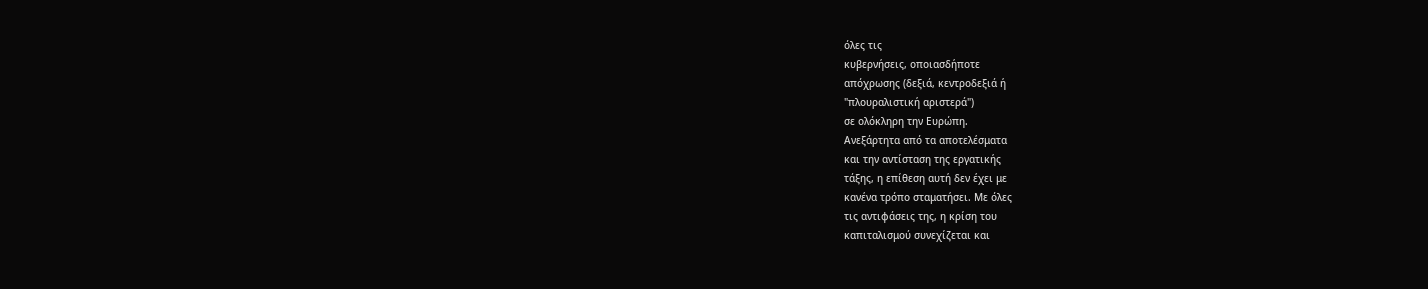όλες τις
κυβερνήσεις, οποιασδήποτε
απόχρωσης (δεξιά, κεντροδεξιά ή
"πλουραλιστική αριστερά")
σε ολόκληρη την Ευρώπη.
Ανεξάρτητα από τα αποτελέσματα
και την αντίσταση της εργατικής
τάξης, η επίθεση αυτή δεν έχει με
κανένα τρόπο σταματήσει. Με όλες
τις αντιφάσεις της, η κρίση του
καπιταλισμού συνεχίζεται και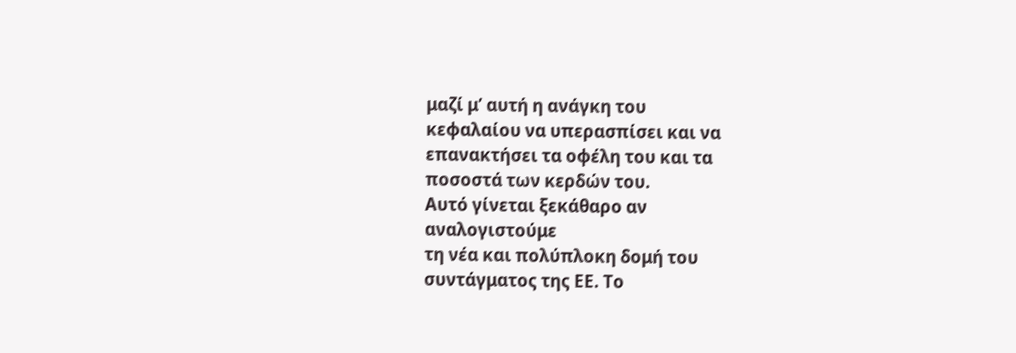μαζί μ’ αυτή η ανάγκη του
κεφαλαίου να υπερασπίσει και να
επανακτήσει τα οφέλη του και τα
ποσοστά των κερδών του.
Αυτό γίνεται ξεκάθαρο αν
αναλογιστούμε
τη νέα και πολύπλοκη δομή του
συντάγματος της ΕΕ. Το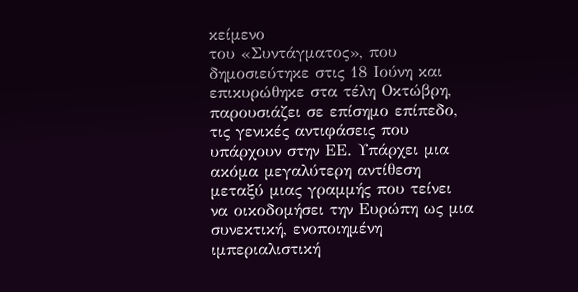κείμενο
του «Συντάγματος», που
δημοσιεύτηκε στις 18 Ιούνη και
επικυρώθηκε στα τέλη Οκτώβρη,
παρουσιάζει σε επίσημο επίπεδο,
τις γενικές αντιφάσεις που
υπάρχουν στην ΕΕ. Υπάρχει μια
ακόμα μεγαλύτερη αντίθεση
μεταξύ μιας γραμμής που τείνει
να οικοδομήσει την Ευρώπη ως μια
συνεκτική, ενοποιημένη
ιμπεριαλιστική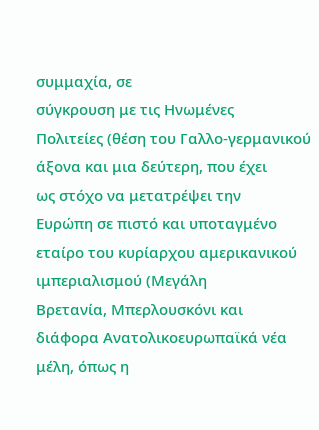συμμαχία, σε
σύγκρουση με τις Ηνωμένες
Πολιτείες (θέση του Γαλλο-γερμανικού
άξονα και μια δεύτερη, που έχει
ως στόχο να μετατρέψει την
Ευρώπη σε πιστό και υποταγμένο
εταίρο του κυρίαρχου αμερικανικού ιμπεριαλισμού (Μεγάλη
Βρετανία, Μπερλουσκόνι και
διάφορα Ανατολικοευρωπαϊκά νέα
μέλη, όπως η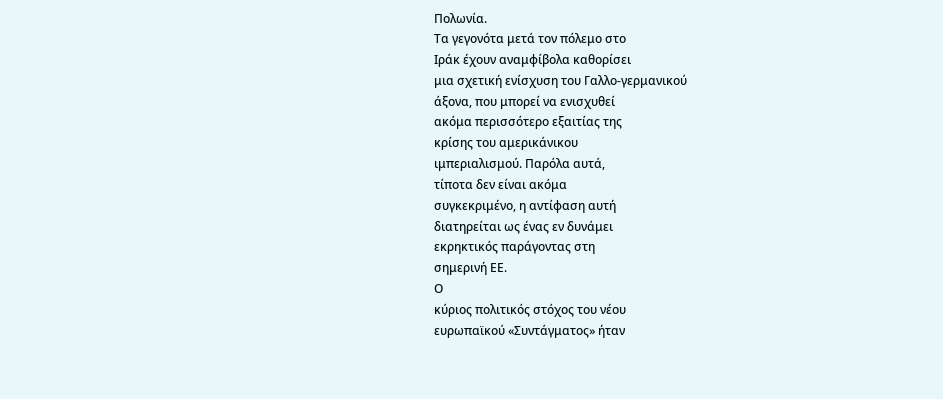Πολωνία.
Τα γεγονότα μετά τον πόλεμο στο
Ιράκ έχουν αναμφίβολα καθορίσει
μια σχετική ενίσχυση του Γαλλο-γερμανικού
άξονα, που μπορεί να ενισχυθεί
ακόμα περισσότερο εξαιτίας της
κρίσης του αμερικάνικου
ιμπεριαλισμού. Παρόλα αυτά,
τίποτα δεν είναι ακόμα
συγκεκριμένο, η αντίφαση αυτή
διατηρείται ως ένας εν δυνάμει
εκρηκτικός παράγοντας στη
σημερινή ΕΕ.
Ο
κύριος πολιτικός στόχος του νέου
ευρωπαϊκού «Συντάγματος» ήταν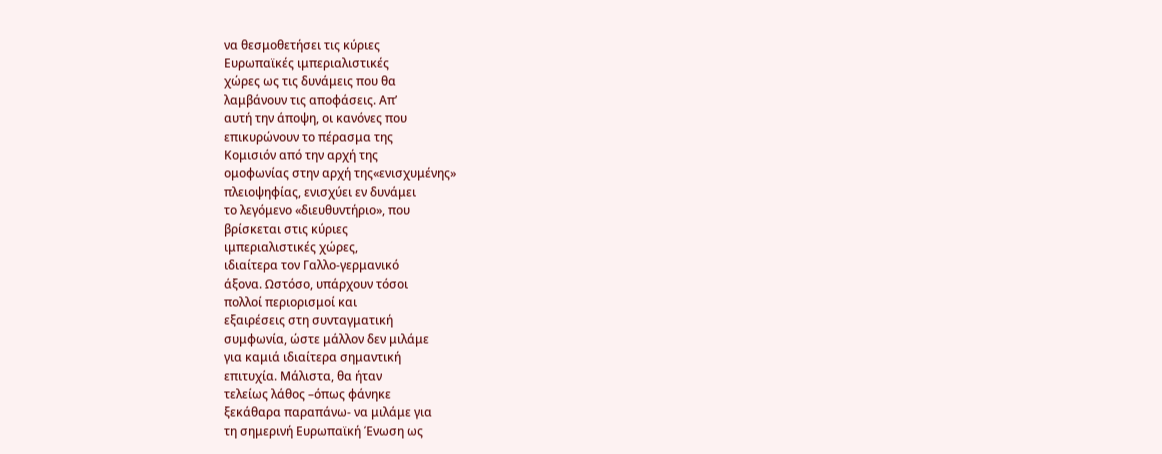να θεσμοθετήσει τις κύριες
Ευρωπαϊκές ιμπεριαλιστικές
χώρες ως τις δυνάμεις που θα
λαμβάνουν τις αποφάσεις. Απ’
αυτή την άποψη, οι κανόνες που
επικυρώνουν το πέρασμα της
Κομισιόν από την αρχή της
ομοφωνίας στην αρχή της«ενισχυμένης»
πλειοψηφίας, ενισχύει εν δυνάμει
το λεγόμενο «διευθυντήριο», που
βρίσκεται στις κύριες
ιμπεριαλιστικές χώρες,
ιδιαίτερα τον Γαλλο-γερμανικό
άξονα. Ωστόσο, υπάρχουν τόσοι
πολλοί περιορισμοί και
εξαιρέσεις στη συνταγματική
συμφωνία, ώστε μάλλον δεν μιλάμε
για καμιά ιδιαίτερα σημαντική
επιτυχία. Μάλιστα, θα ήταν
τελείως λάθος –όπως φάνηκε
ξεκάθαρα παραπάνω- να μιλάμε για
τη σημερινή Ευρωπαϊκή Ένωση ως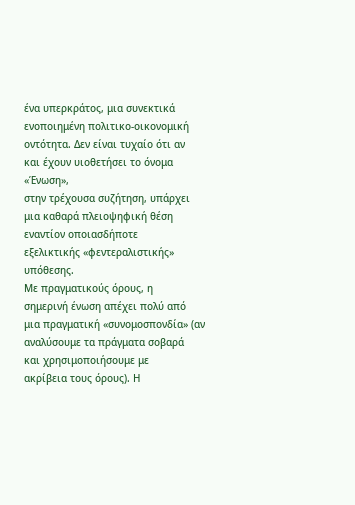ένα υπερκράτος, μια συνεκτικά
ενοποιημένη πολιτικο-οικονομική
οντότητα. Δεν είναι τυχαίο ότι αν
και έχουν υιοθετήσει το όνομα «Ένωση»,
στην τρέχουσα συζήτηση, υπάρχει
μια καθαρά πλειοψηφική θέση
εναντίον οποιασδήποτε
εξελικτικής «φεντεραλιστικής»
υπόθεσης.
Με πραγματικούς όρους, η
σημερινή ένωση απέχει πολύ από
μια πραγματική «συνομοσπονδία» (αν
αναλύσουμε τα πράγματα σοβαρά
και χρησιμοποιήσουμε με
ακρίβεια τους όρους). Η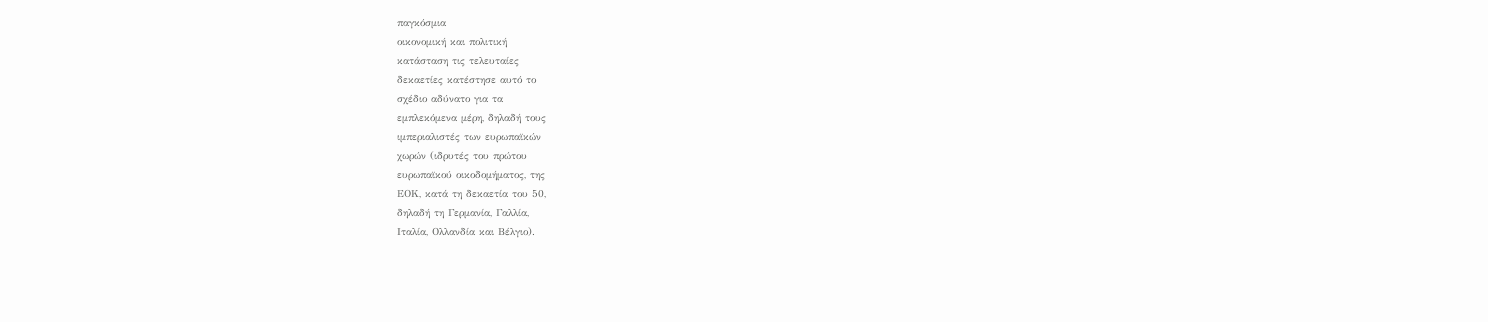παγκόσμια
οικονομική και πολιτική
κατάσταση τις τελευταίες
δεκαετίες κατέστησε αυτό το
σχέδιο αδύνατο για τα
εμπλεκόμενα μέρη, δηλαδή τους
ιμπεριαλιστές των ευρωπαϊκών
χωρών (ιδρυτές του πρώτου
ευρωπαϊκού οικοδομήματος, της
ΕΟΚ, κατά τη δεκαετία του 50,
δηλαδή τη Γερμανία, Γαλλία,
Ιταλία, Ολλανδία και Βέλγιο).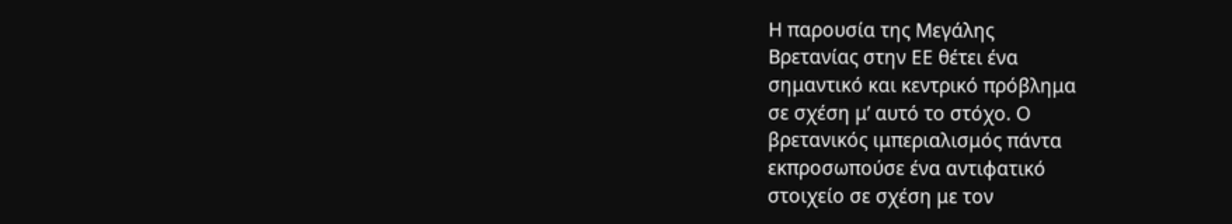Η παρουσία της Μεγάλης
Βρετανίας στην ΕΕ θέτει ένα
σημαντικό και κεντρικό πρόβλημα
σε σχέση μ’ αυτό το στόχο. Ο
βρετανικός ιμπεριαλισμός πάντα
εκπροσωπούσε ένα αντιφατικό
στοιχείο σε σχέση με τον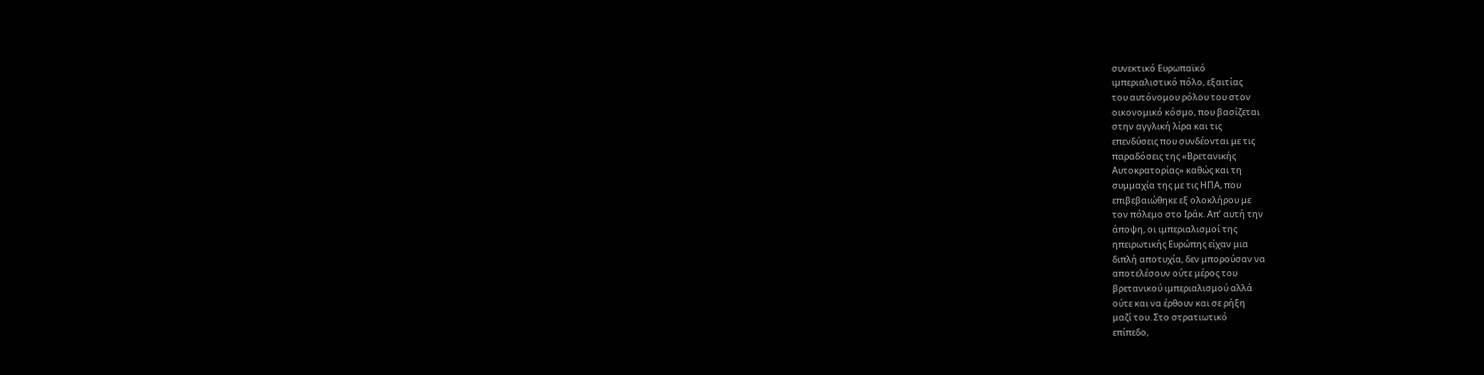συνεκτικό Ευρωπαϊκό
ιμπεριαλιστικό πόλο, εξαιτίας
του αυτόνομου ρόλου του στον
οικονομικό κόσμο, που βασίζεται
στην αγγλική λίρα και τις
επενδύσεις που συνδέονται με τις
παραδόσεις της «Βρετανικής
Αυτοκρατορίας» καθώς και τη
συμμαχία της με τις ΗΠΑ, που
επιβεβαιώθηκε εξ ολοκλήρου με
τον πόλεμο στο Ιράκ. Απ’ αυτή την
άποψη, οι ιμπεριαλισμοί της
ηπειρωτικής Ευρώπης είχαν μια
διπλή αποτυχία, δεν μπορούσαν να
αποτελέσουν ούτε μέρος του
βρετανικού ιμπεριαλισμού αλλά
ούτε και να έρθουν και σε ρήξη
μαζί του. Στο στρατιωτικό
επίπεδο,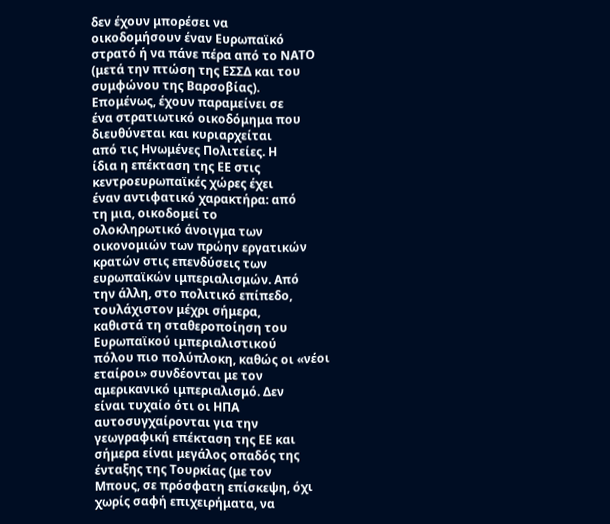δεν έχουν μπορέσει να
οικοδομήσουν έναν Ευρωπαϊκό
στρατό ή να πάνε πέρα από το ΝΑΤΟ
(μετά την πτώση της ΕΣΣΔ και του
συμφώνου της Βαρσοβίας).
Επομένως, έχουν παραμείνει σε
ένα στρατιωτικό οικοδόμημα που
διευθύνεται και κυριαρχείται
από τις Ηνωμένες Πολιτείες. Η
ίδια η επέκταση της ΕΕ στις
κεντροευρωπαϊκές χώρες έχει
έναν αντιφατικό χαρακτήρα: από
τη μια, οικοδομεί το
ολοκληρωτικό άνοιγμα των
οικονομιών των πρώην εργατικών
κρατών στις επενδύσεις των
ευρωπαϊκών ιμπεριαλισμών. Από
την άλλη, στο πολιτικό επίπεδο,
τουλάχιστον μέχρι σήμερα,
καθιστά τη σταθεροποίηση του
Ευρωπαϊκού ιμπεριαλιστικού
πόλου πιο πολύπλοκη, καθώς οι «νέοι
εταίροι» συνδέονται με τον
αμερικανικό ιμπεριαλισμό. Δεν
είναι τυχαίο ότι οι ΗΠΑ
αυτοσυγχαίρονται για την
γεωγραφική επέκταση της ΕΕ και
σήμερα είναι μεγάλος οπαδός της
ένταξης της Τουρκίας (με τον
Μπους, σε πρόσφατη επίσκεψη, όχι
χωρίς σαφή επιχειρήματα, να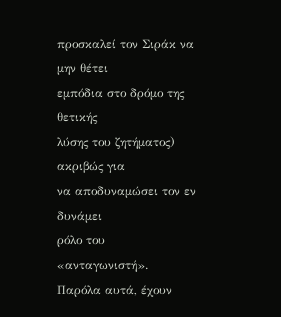προσκαλεί τον Σιράκ να μην θέτει
εμπόδια στο δρόμο της θετικής
λύσης του ζητήματος) ακριβώς για
να αποδυναμώσει τον εν δυνάμει
ρόλο του «ανταγωνιστή».
Παρόλα αυτά, έχουν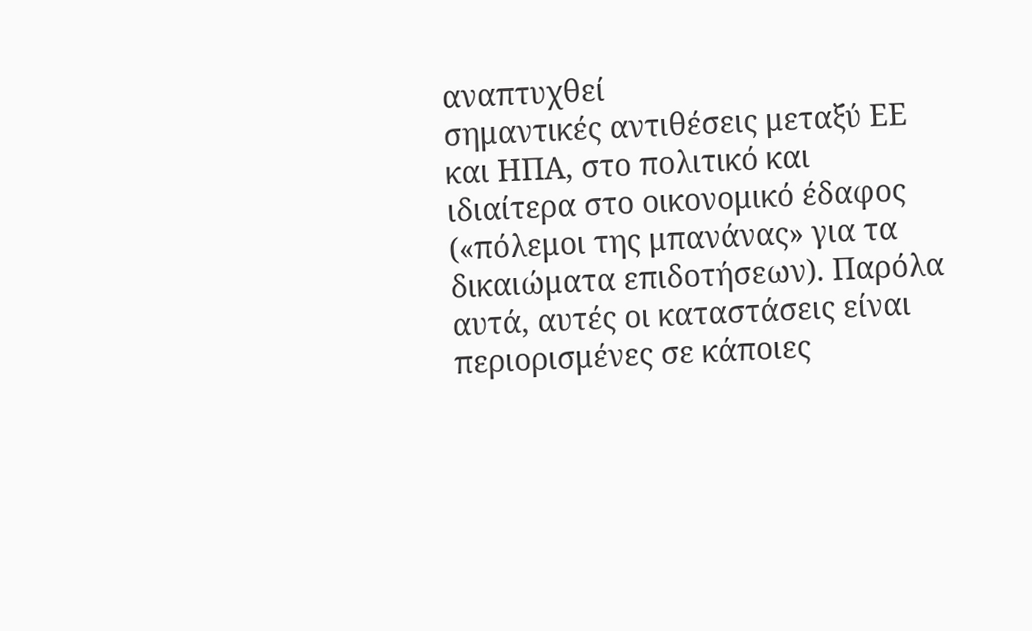αναπτυχθεί
σημαντικές αντιθέσεις μεταξύ ΕΕ
και ΗΠΑ, στο πολιτικό και
ιδιαίτερα στο οικονομικό έδαφος
(«πόλεμοι της μπανάνας» για τα
δικαιώματα επιδοτήσεων). Παρόλα
αυτά, αυτές οι καταστάσεις είναι
περιορισμένες σε κάποιες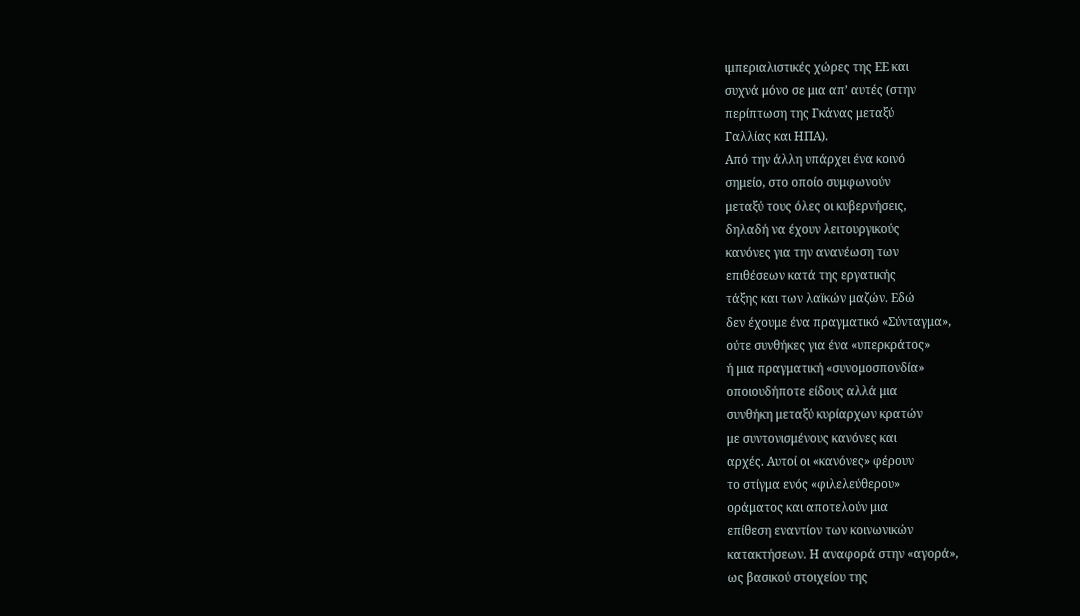ιμπεριαλιστικές χώρες της ΕΕ και
συχνά μόνο σε μια απ’ αυτές (στην
περίπτωση της Γκάνας μεταξύ
Γαλλίας και ΗΠΑ).
Από την άλλη υπάρχει ένα κοινό
σημείο, στο οποίο συμφωνούν
μεταξύ τους όλες οι κυβερνήσεις,
δηλαδή να έχουν λειτουργικούς
κανόνες για την ανανέωση των
επιθέσεων κατά της εργατικής
τάξης και των λαϊκών μαζών. Εδώ
δεν έχουμε ένα πραγματικό «Σύνταγμα»,
ούτε συνθήκες για ένα «υπερκράτος»
ή μια πραγματική «συνομοσπονδία»
οποιουδήποτε είδους αλλά μια
συνθήκη μεταξύ κυρίαρχων κρατών
με συντονισμένους κανόνες και
αρχές. Αυτοί οι «κανόνες» φέρουν
το στίγμα ενός «φιλελεύθερου»
οράματος και αποτελούν μια
επίθεση εναντίον των κοινωνικών
κατακτήσεων. Η αναφορά στην «αγορά»,
ως βασικού στοιχείου της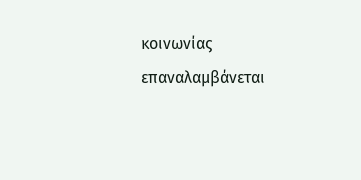κοινωνίας επαναλαμβάνεται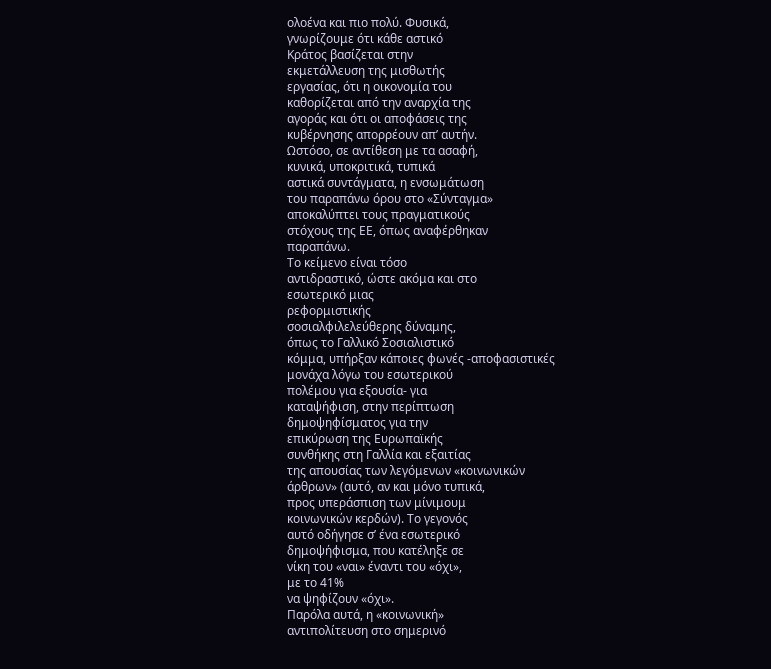ολοένα και πιο πολύ. Φυσικά,
γνωρίζουμε ότι κάθε αστικό
Κράτος βασίζεται στην
εκμετάλλευση της μισθωτής
εργασίας, ότι η οικονομία του
καθορίζεται από την αναρχία της
αγοράς και ότι οι αποφάσεις της
κυβέρνησης απορρέουν απ’ αυτήν.
Ωστόσο, σε αντίθεση με τα ασαφή,
κυνικά, υποκριτικά, τυπικά
αστικά συντάγματα, η ενσωμάτωση
του παραπάνω όρου στο «Σύνταγμα»
αποκαλύπτει τους πραγματικούς
στόχους της ΕΕ, όπως αναφέρθηκαν
παραπάνω.
Το κείμενο είναι τόσο
αντιδραστικό, ώστε ακόμα και στο
εσωτερικό μιας
ρεφορμιστικής
σοσιαλφιλελεύθερης δύναμης,
όπως το Γαλλικό Σοσιαλιστικό
κόμμα, υπήρξαν κάποιες φωνές -αποφασιστικές
μονάχα λόγω του εσωτερικού
πολέμου για εξουσία- για
καταψήφιση, στην περίπτωση
δημοψηφίσματος για την
επικύρωση της Ευρωπαϊκής
συνθήκης στη Γαλλία και εξαιτίας
της απουσίας των λεγόμενων «κοινωνικών
άρθρων» (αυτό, αν και μόνο τυπικά,
προς υπεράσπιση των μίνιμουμ
κοινωνικών κερδών). Το γεγονός
αυτό οδήγησε σ’ ένα εσωτερικό
δημοψήφισμα, που κατέληξε σε
νίκη του «ναι» έναντι του «όχι»,
με το 41%
να ψηφίζουν «όχι».
Παρόλα αυτά, η «κοινωνική»
αντιπολίτευση στο σημερινό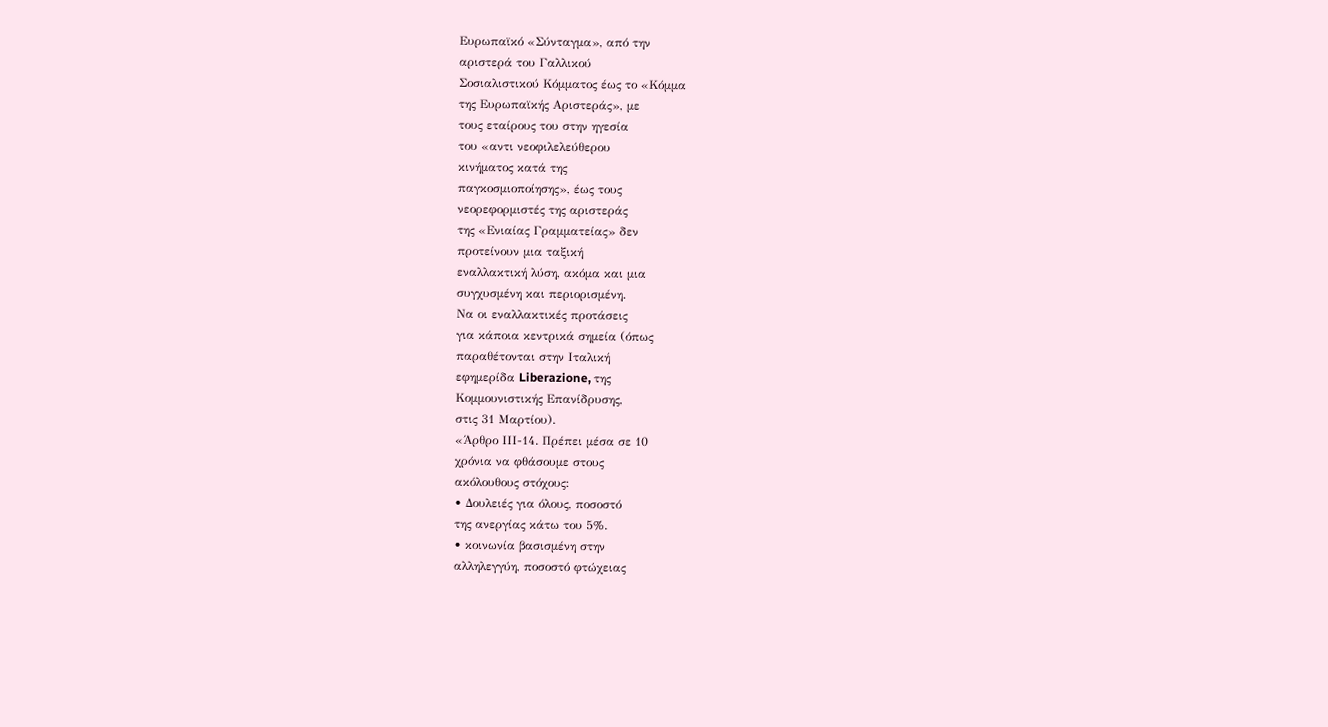Ευρωπαϊκό «Σύνταγμα», από την
αριστερά του Γαλλικού
Σοσιαλιστικού Κόμματος έως το «Κόμμα
της Ευρωπαϊκής Αριστεράς», με
τους εταίρους του στην ηγεσία
του «αντι νεοφιλελεύθερου
κινήματος κατά της
παγκοσμιοποίησης», έως τους
νεορεφορμιστές της αριστεράς
της «Ενιαίας Γραμματείας» δεν
προτείνουν μια ταξική
εναλλακτική λύση, ακόμα και μια
συγχυσμένη και περιορισμένη.
Να οι εναλλακτικές προτάσεις
για κάποια κεντρικά σημεία (όπως
παραθέτονται στην Ιταλική
εφημερίδα Liberazione, της
Κομμουνιστικής Επανίδρυσης,
στις 31 Μαρτίου).
«Άρθρο ΙΙΙ-14. Πρέπει μέσα σε 10
χρόνια να φθάσουμε στους
ακόλουθους στόχους:
• Δουλειές για όλους, ποσοστό
της ανεργίας κάτω του 5%.
• κοινωνία βασισμένη στην
αλληλεγγύη, ποσοστό φτώχειας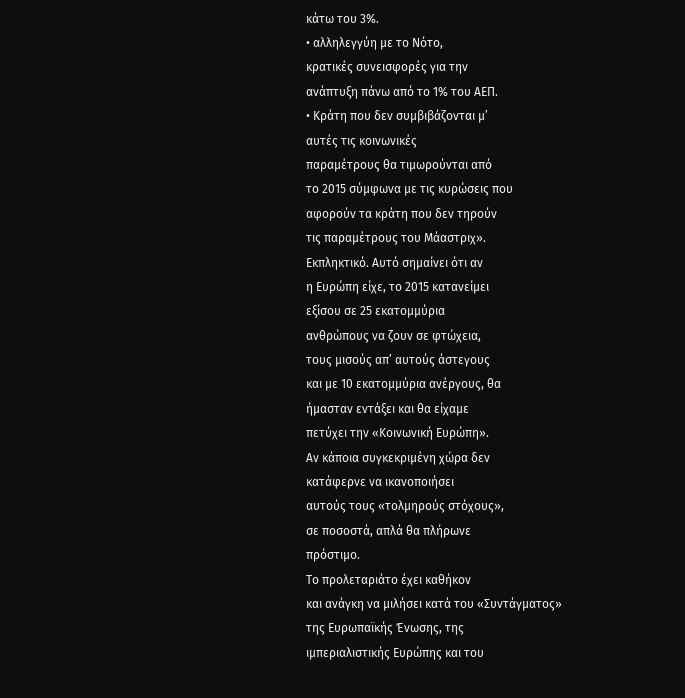κάτω του 3%.
• αλληλεγγύη με το Νότο,
κρατικές συνεισφορές για την
ανάπτυξη πάνω από το 1% του ΑΕΠ.
• Κράτη που δεν συμβιβάζονται μ’
αυτές τις κοινωνικές
παραμέτρους θα τιμωρούνται από
το 2015 σύμφωνα με τις κυρώσεις που
αφορούν τα κράτη που δεν τηρούν
τις παραμέτρους του Μάαστριχ».
Εκπληκτικό. Αυτό σημαίνει ότι αν
η Ευρώπη είχε, το 2015 κατανείμει
εξίσου σε 25 εκατομμύρια
ανθρώπους να ζουν σε φτώχεια,
τους μισούς απ’ αυτούς άστεγους
και με 10 εκατομμύρια ανέργους, θα
ήμασταν εντάξει και θα είχαμε
πετύχει την «Κοινωνική Ευρώπη».
Αν κάποια συγκεκριμένη χώρα δεν
κατάφερνε να ικανοποιήσει
αυτούς τους «τολμηρούς στόχους»,
σε ποσοστά, απλά θα πλήρωνε
πρόστιμο.
Το προλεταριάτο έχει καθήκον
και ανάγκη να μιλήσει κατά του «Συντάγματος»
της Ευρωπαϊκής Ένωσης, της
ιμπεριαλιστικής Ευρώπης και του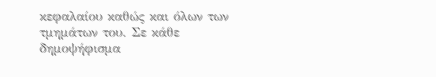κεφαλαίου καθώς και όλων των
τμημάτων του. Σε κάθε
δημοψήφισμα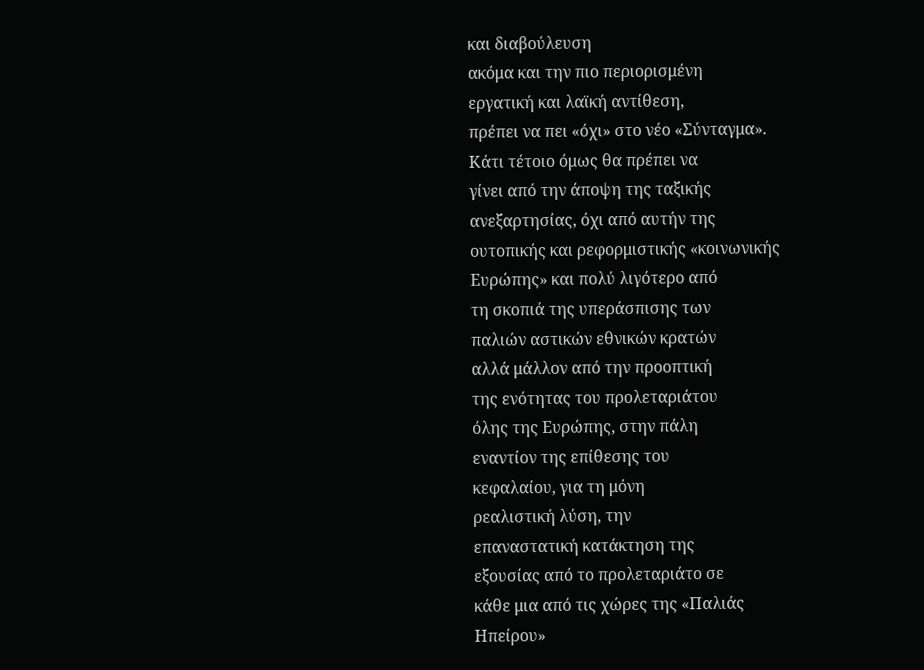και διαβούλευση
ακόμα και την πιο περιορισμένη
εργατική και λαϊκή αντίθεση,
πρέπει να πει «όχι» στο νέο «Σύνταγμα».
Κάτι τέτοιο όμως θα πρέπει να
γίνει από την άποψη της ταξικής
ανεξαρτησίας, όχι από αυτήν της
ουτοπικής και ρεφορμιστικής «κοινωνικής
Ευρώπης» και πολύ λιγότερο από
τη σκοπιά της υπεράσπισης των
παλιών αστικών εθνικών κρατών
αλλά μάλλον από την προοπτική
της ενότητας του προλεταριάτου
όλης της Ευρώπης, στην πάλη
εναντίον της επίθεσης του
κεφαλαίου, για τη μόνη
ρεαλιστική λύση, την
επαναστατική κατάκτηση της
εξουσίας από το προλεταριάτο σε
κάθε μια από τις χώρες της «Παλιάς
Ηπείρου»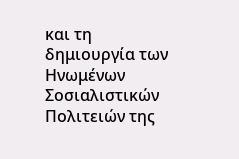και τη δημιουργία των
Ηνωμένων Σοσιαλιστικών
Πολιτειών της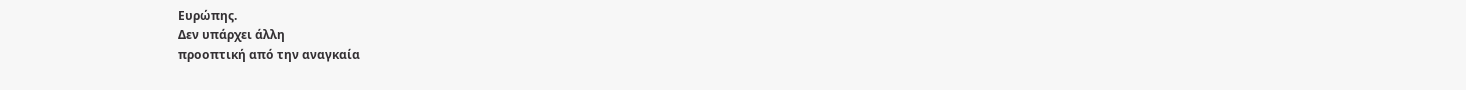Ευρώπης.
Δεν υπάρχει άλλη
προοπτική από την αναγκαία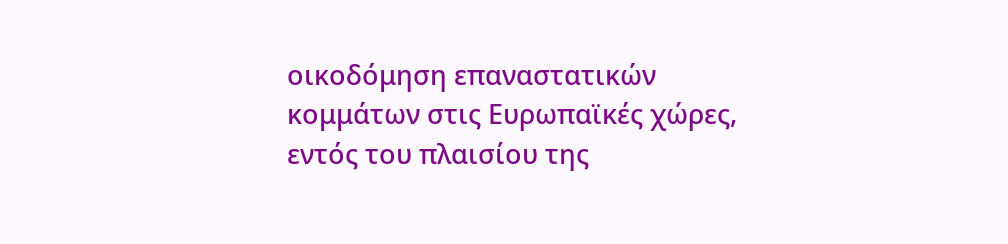οικοδόμηση επαναστατικών
κομμάτων στις Ευρωπαϊκές χώρες,
εντός του πλαισίου της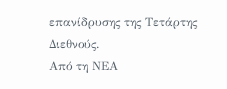επανίδρυσης της Τετάρτης
Διεθνούς.
Από τη ΝΕΑ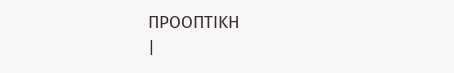ΠΡΟΟΠΤΙΚΗ
|